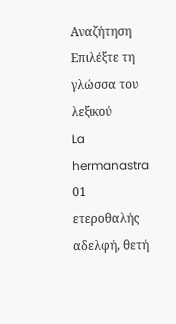Αναζήτηση
Επιλέξτε τη γλώσσα του λεξικού
La hermanastra
01
ετεροθαλής αδελφή, θετή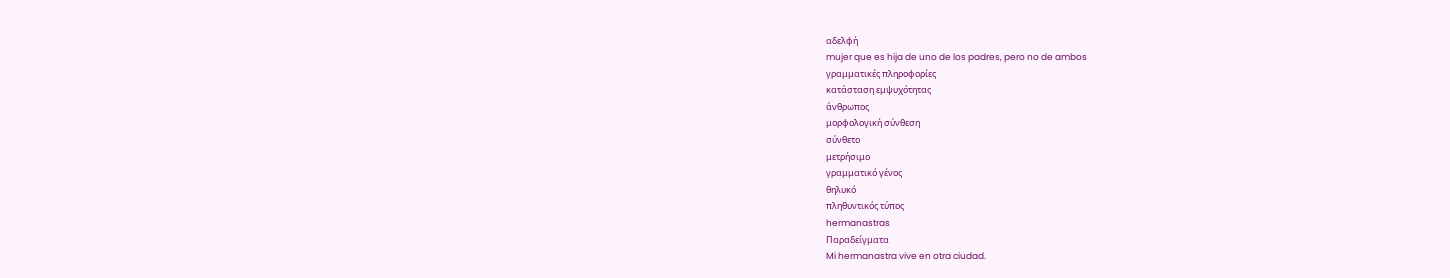αδελφή
mujer que es hija de uno de los padres, pero no de ambos
γραμματικές πληροφορίες
κατάσταση εμψυχότητας
άνθρωπος
μορφολογική σύνθεση
σύνθετο
μετρήσιμο
γραμματικό γένος
θηλυκό
πληθυντικός τύπος
hermanastras
Παραδείγματα
Mi hermanastra vive en otra ciudad.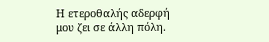Η ετεροθαλής αδερφή μου ζει σε άλλη πόλη.